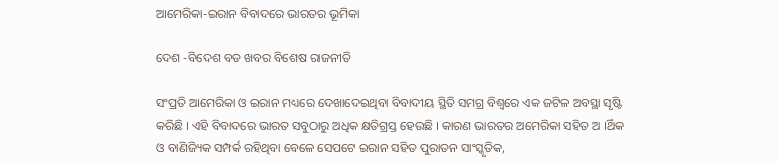ଆମେରିକା-ଇରାନ ବିବାଦରେ ଭାରତର ଭୂମିକା

ଦେଶ -ବିଦେଶ ବଡ ଖବର ବିଶେଷ ରାଜନୀତି

ସଂପ୍ରତି ଆମେରିକା ଓ ଇରାନ ମଧ୍ୟରେ ଦେଖାଦେଇଥିବା ବିବାଦୀୟ ସ୍ଥିତି ସମଗ୍ର ବିଶ୍ୱରେ ଏକ ଜଟିଳ ଅବସ୍ଥା ସୃଷ୍ଟି କରିଛି । ଏହି ବିବାଦରେ ଭାରତ ସବୁଠାରୁ ଅଧିକ କ୍ଷତିଗ୍ରସ୍ତ ହେଉଛି । କାରଣ ଭାରତର ଅମେରିକା ସହିତ ଅ ।ର୍ଥିକ ଓ ବାଣିଜ୍ୟିକ ସମ୍ପର୍କ ରହିଥିବା ବେଳେ ସେପଟେ ଇରାନ ସହିତ ପୁରାତନ ସାଂସ୍କୃତିକ,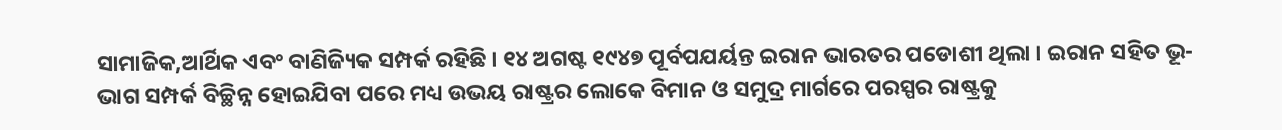ସାମାଜିକ,ଆର୍ଥିକ ଏବଂ ବାଣିଜ୍ୟିକ ସମ୍ପର୍କ ରହିଛି । ୧୪ ଅଗଷ୍ଟ ୧୯୪୭ ପୂର୍ବପଯର୍ୟନ୍ତ ଇରାନ ଭାରତର ପଡୋଶୀ ଥିଲା । ଇରାନ ସହିତ ଭୂ-ଭାଗ ସମ୍ପର୍କ ବିଚ୍ଛିନ୍ନ ହୋଇଯିବା ପରେ ମଧ୍ୟ ଉଭୟ ରାଷ୍ଟ୍ରର ଲୋକେ ବିମାନ ଓ ସମୁଦ୍ର ମାର୍ଗରେ ପରସ୍ପର ରାଷ୍ଟ୍ରକୁ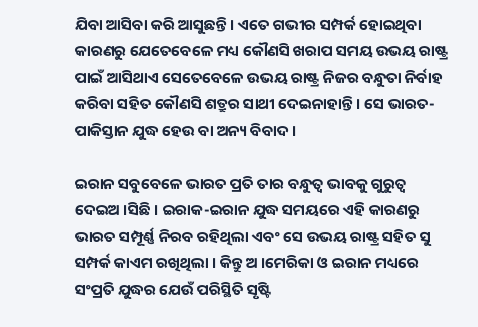ଯିବା ଆସିବା କରି ଆସୁଛନ୍ତି । ଏତେ ଗଭୀର ସମ୍ପର୍କ ହୋଇଥିବା କାରଣରୁ ଯେତେବେଳେ ମଧ୍ୟ କୌଣସି ଖରାପ ସମୟ ଉଭୟ ରାଷ୍ଟ୍ର ପାଇଁ ଆସିଥାଏ ସେତେବେଳେ ଉଭୟ ରାଷ୍ଟ୍ର ନିଜର ବନ୍ଧୁତା ନିର୍ବାହ କରିବା ସହିତ କୌଣସି ଶତ୍ରୁର ସାଥୀ ଦେଇନାହାନ୍ତି । ସେ ଭାରତ-ପାକିସ୍ତାନ ଯୁଦ୍ଧ ହେଉ ବା ଅନ୍ୟ ବିବାଦ ।

ଇରାନ ସବୁବେଳେ ଭାରତ ପ୍ରତି ତାର ବନ୍ଧୁତ୍ୱ ଭାବକୁ ଗୁରୁତ୍ୱ ଦେଇଅ ।ସିଛି । ଇରାକ-ଇରାନ ଯୁଦ୍ଧ ସମୟରେ ଏହି କାରଣରୁ ଭାରତ ସମ୍ପୂର୍ଣ୍ଣ ନିରବ ରହିଥିଲା ଏବଂ ସେ ଉଭୟ ରାଷ୍ଟ୍ର ସହିତ ସୁ ସମ୍ପର୍କ କାଏମ ରଖିଥିଲା । କିନ୍ତୁ ଅ ।ମେରିକା ଓ ଇରାନ ମଧ୍ୟରେ ସଂପ୍ରତି ଯୁଦ୍ଧର ଯେଉଁ ପରିସ୍ଥିତି ସୃଷ୍ଟି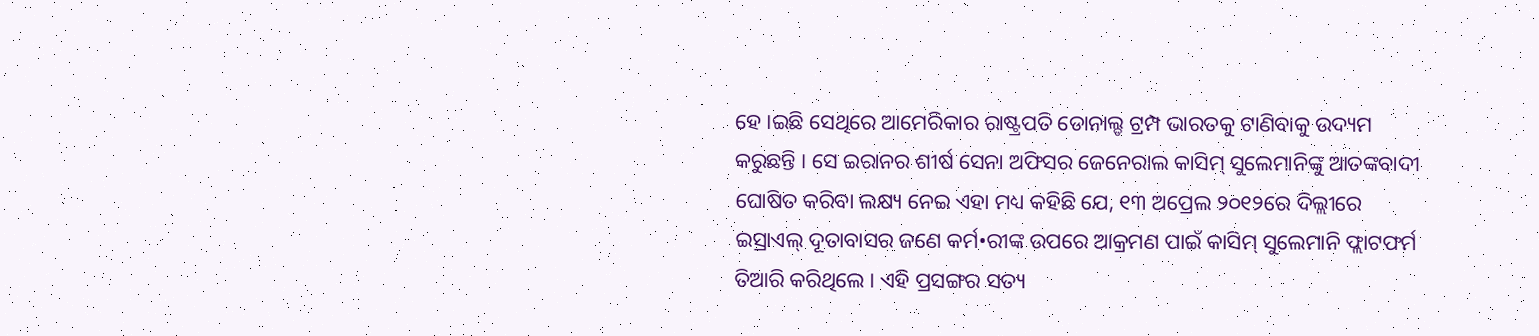ହେ ।ଇଛି ସେଥିରେ ଆମେରିକାର ରାଷ୍ଟ୍ରପତି ଡୋନାଲ୍ଡ ଟ୍ରମ୍ପ ଭାରତକୁ ଟାଣିବାକୁ ଉଦ୍ୟମ କରୁଛନ୍ତି । ସେ ଇରାନର ଶୀର୍ଷ ସେନା ଅଫିସର ଜେନେରାଲ କାସିମ୍ ସୁଲେମାନିଙ୍କୁ ଆତଙ୍କବାଦୀ ଘୋଷିତ କରିବା ଲକ୍ଷ୍ୟ ନେଇ ଏହା ମଧ୍ୟ କହିଛି ଯେ, ୧୩ ଅପ୍ରେଲ ୨୦୧୨ରେ ଦିଲ୍ଲୀରେ ଇସ୍ରାଏଲ୍ ଦୂତାବାସର ଜଣେ କର୍ମ•ରୀଙ୍କ ଉପରେ ଆକ୍ରମଣ ପାଇଁ କାସିମ୍ ସୁଲେମାନି ଫ୍ଲାଟଫର୍ମ ତିଆରି କରିଥିଲେ । ଏହି ପ୍ରସଙ୍ଗର ସତ୍ୟ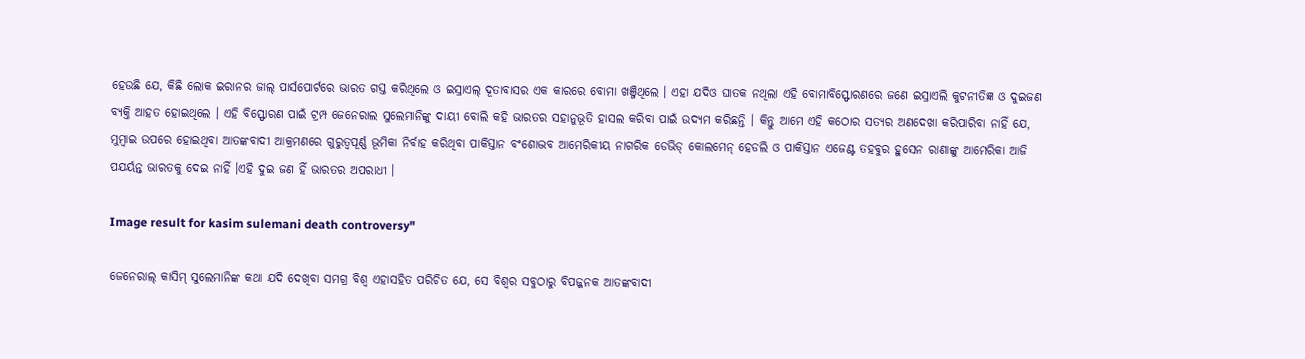ହେଉଛି ଯେ, କିଛି ଲୋକ ଇରାନର ଜାଲ୍ ପାର୍ସପୋର୍ଟରେ ଭାରତ ଗସ୍ତ କରିଥିଲେ ଓ ଇସ୍ରାଏଲ୍ ଦୂତାବାସର ଏକ କାରରେ ବୋମା ଖଞ୍ଜିଥିଲେ । ଏହା ଯଦିଓ ଘାତକ ନଥିଲା ଏହି ବୋମାବିସ୍ଫୋରଣରେ ଜଣେ ଇସ୍ରାଏଲି କୁଟନୀତିଜ୍ଞ ଓ ଦୁଇଜଣ ବ୍ୟକ୍ତି ଆହତ ହୋଇଥିଲେ । ଏହି ବିସ୍ଫୋରଣ ପାଇଁ ଟ୍ରମ୍ପ ଜେନେରାଲ ସୁଲେମାନିଙ୍କୁ ଦାୟୀ ବୋଲି କହି ଭାରତର ସହାନୁଭୂତି ହାସଲ କରିବା ପାଇଁ ଉଦ୍ୟମ କରିଛନ୍ତି । କିନ୍ତୁ ଆମେ ଏହି କଠୋର ସତ୍ୟର ଅଣଦେଖା କରିପାରିବା ନାହିଁ ଯେ, ମୁମ୍ବାଇ ଉପରେ ହୋଇଥିବା ଆତଙ୍କବାଦୀ ଆକ୍ରମଣରେ ଗୁରୁତ୍ୱପୂର୍ଣ୍ଣ ଭୂମିକା ନିର୍ବାହ କରିଥିବା ପାକିସ୍ତାନ ବଂଶୋଦ୍ଭବ ଆମେରିକୀୟ ନାଗରିକ ଡେଭିଡ୍ କୋଲମେନ୍ ହେଡଲି ଓ ପାକିସ୍ତାନ ଏଜେଣ୍ଟ ତହବୁର ହୁସେନ ରାଣାଙ୍କୁ ଆମେରିକା ଆଜି ପଯର୍ୟନ୍ତ ଭାରତକୁ ଦେଇ ନାହିଁ ।ଏହି ଦୁଇ ଜଣ ହିଁ ଭାରତର ଅପରାଧୀ ।

Image result for kasim sulemani death controversy"

ଜେନେରାଲ୍ କାସିମ୍ ସୁଲେମାନିଙ୍କ କଥା ଯଦି ଦେଖିବା ସମଗ୍ର ବିଶ୍ୱ ଏହାସହିତ ପରିଚିତ ଯେ, ସେ ବିଶ୍ୱର ସବୁଠାରୁ ବିପଜ୍ଜନକ ଆତଙ୍କବାଦୀ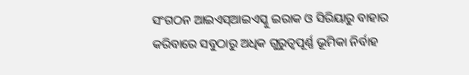ସଂଗଠନ ଆଇଏସ୍ଆଇଏସ୍କୁ ଇରାକ ଓ ସିରିୟାରୁ ବାହାର କରିବାରେ ସବୁଠାରୁ ଅଧିକ ଗୁରୁତ୍ୱପୂର୍ଣ୍ଣ ଭୂମିକା ନିର୍ବାହ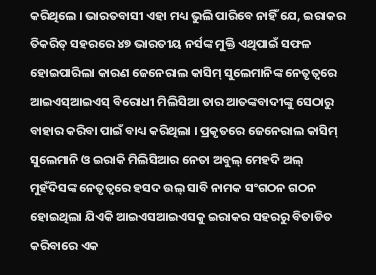କରିଥିଲେ । ଭାରତବାସୀ ଏହା ମଧ୍ୟ ଭୁଲି ପାରିବେ ନାହିଁ ଯେ, ଇରାକର ତିକରିତ୍ ସହରରେ ୪୭ ଭାରତୀୟ ନର୍ସଙ୍କ ମୁକ୍ତି ଏଥିପାଇଁ ସଫଳ ହୋଇପାରିଲା କାରଣ ଜେନେରାଲ କାସିମ୍ ସୁଲେମାନିଙ୍କ ନେତୃତ୍ୱରେ ଆଇଏସ୍ଆଇଏସ୍ ବିରୋଧୀ ମିଲିସିଆ ତାର ଆତଙ୍କବାଦୀଙ୍କୁ ସେଠାରୁ ବାହାର କରିବା ପାଇଁ ବାଧ୍ୟ କରିଥିଲା । ପ୍ରକୃତରେ ଜେନେରାଲ କାସିମ୍ ସୁଲେମାନି ଓ ଇରାକି ମିଲିସିଆର ନେତା ଅବୁଲ୍ ମେହଦି ଅଲ୍ ମୁହଁଦିସଙ୍କ ନେତୃତ୍ୱରେ ହସଦ ଉଲ୍ ସାବି ନାମକ ସଂଗଠନ ଗଠନ ହୋଇଥିଲା ଯିଏକି ଆଇଏସଆଇଏସକୁ ଇରାକର ସହରରୁ ବିତାଡିତ କରିବାରେ ଏକ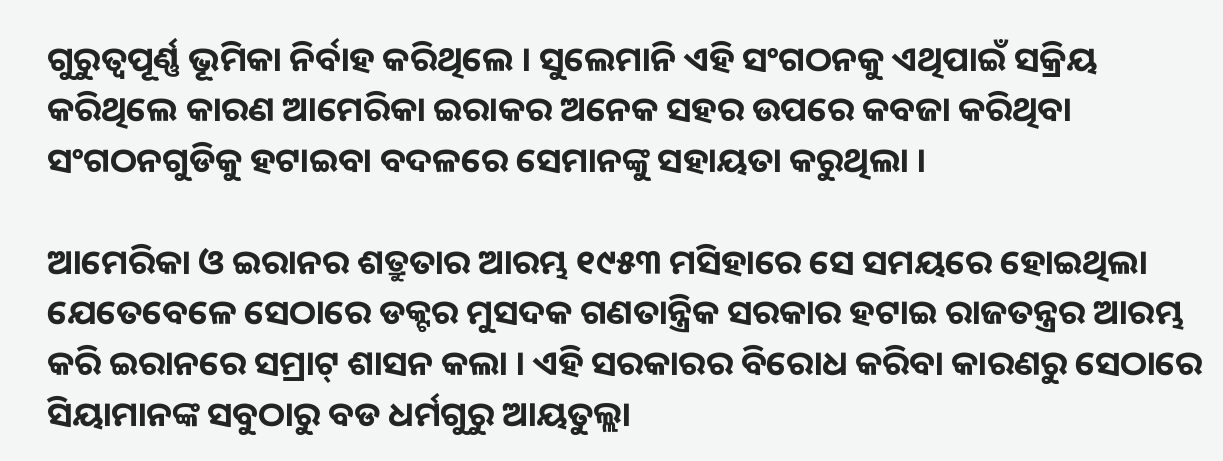ଗୁରୁତ୍ୱପୂର୍ଣ୍ଣ ଭୂମିକା ନିର୍ବାହ କରିଥିଲେ । ସୁଲେମାନି ଏହି ସଂଗଠନକୁ ଏଥିପାଇଁ ସକ୍ରିୟ କରିଥିଲେ କାରଣ ଆମେରିକା ଇରାକର ଅନେକ ସହର ଉପରେ କବଜା କରିଥିବା ସଂଗଠନଗୁଡିକୁ ହଟାଇବା ବଦଳରେ ସେମାନଙ୍କୁ ସହାୟତା କରୁଥିଲା ।

ଆମେରିକା ଓ ଇରାନର ଶତ୍ରୁତାର ଆରମ୍ଭ ୧୯୫୩ ମସିହାରେ ସେ ସମୟରେ ହୋଇଥିଲା ଯେତେବେଳେ ସେଠାରେ ଡକ୍ଟର ମୁସଦକ ଗଣତାନ୍ତ୍ରିକ ସରକାର ହଟାଇ ରାଜତନ୍ତ୍ରର ଆରମ୍ଭ କରି ଇରାନରେ ସମ୍ରାଟ୍ ଶାସନ କଲା । ଏହି ସରକାରର ବିରୋଧ କରିବା କାରଣରୁ ସେଠାରେ ସିୟାମାନଙ୍କ ସବୁଠାରୁ ବଡ ଧର୍ମଗୁରୁ ଆୟତୁଲ୍ଲା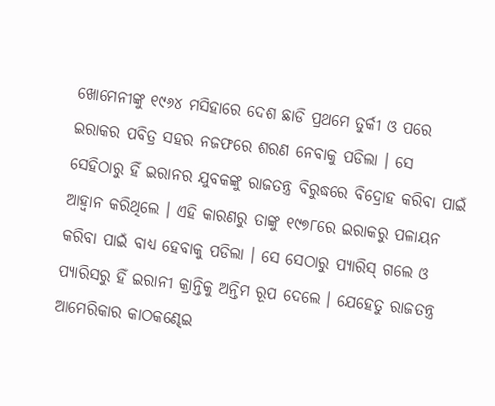ଖୋମେନୀଙ୍କୁ ୧୯୬୪ ମସିହାରେ ଦେଶ ଛାଡି ପ୍ରଥମେ ତୁର୍କୀ ଓ ପରେ ଇରାକର ପବିତ୍ର ସହର ନଜଫରେ ଶରଣ ନେବାକୁ ପଡିଲା । ସେ ସେହିଠାରୁ ହିଁ ଇରାନର ଯୁବକଙ୍କୁ ରାଜତନ୍ତ୍ର ବିରୁଦ୍ଧରେ ବିଦ୍ରୋହ କରିବା ପାଇଁ ଆହ୍ୱାନ କରିଥିଲେ । ଏହି କାରଣରୁ ତାଙ୍କୁ ୧୯୭୮ରେ ଇରାକରୁ ପଳାୟନ କରିବା ପାଇଁ ବାଧ୍ୟ ହେବାକୁ ପଡିଲା । ସେ ସେଠାରୁ ପ୍ୟାରିସ୍ ଗଲେ ଓ ପ୍ୟାରିସରୁ ହିଁ ଇରାନୀ କ୍ରାନ୍ତିକୁ ଅନ୍ତିମ ରୂପ ଦେଲେ । ଯେହେତୁ ରାଜତନ୍ତ୍ର ଆମେରିକାର କାଠକଣ୍ଢେଇ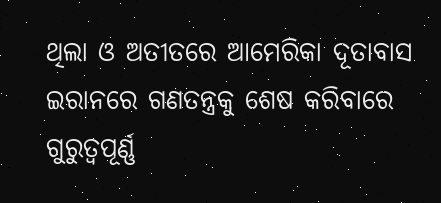ଥିଲା ଓ ଅତୀତରେ ଆମେରିକା ଦୂତାବାସ ଇରାନରେ ଗଣତନ୍ତ୍ରକୁ ଶେଷ କରିବାରେ ଗୁରୁତ୍ୱପୂର୍ଣ୍ଣ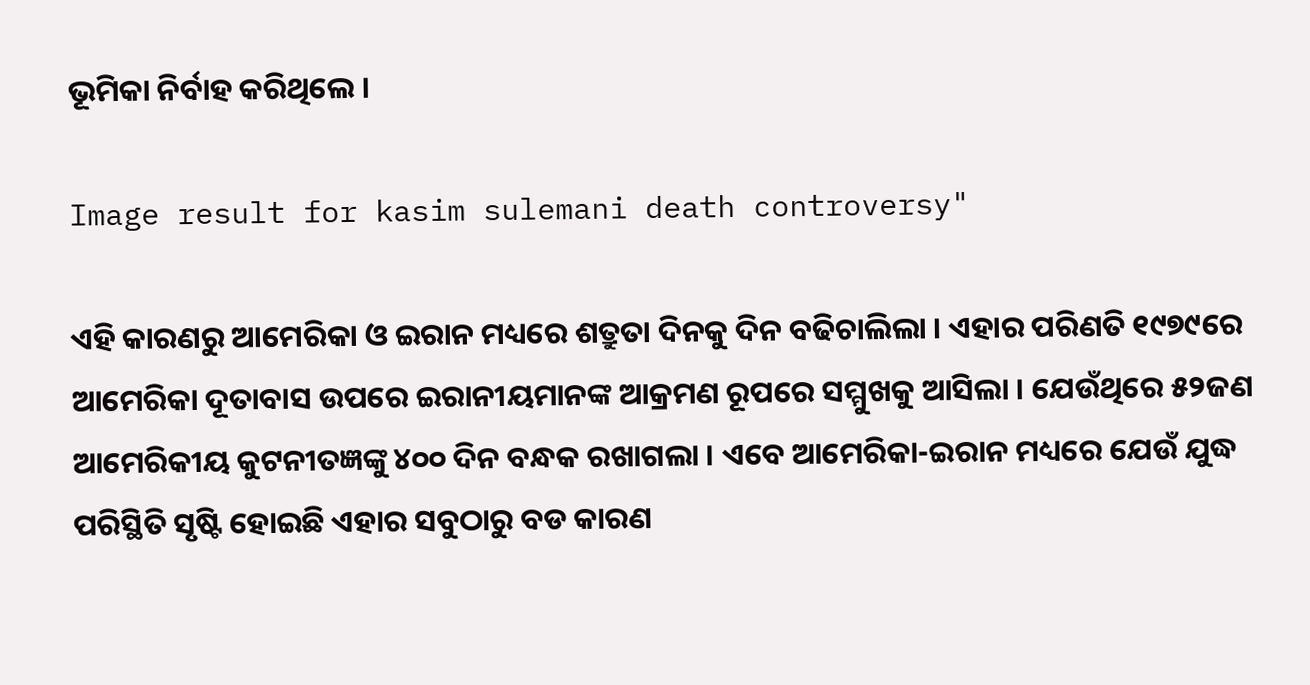ଭୂମିକା ନିର୍ବାହ କରିଥିଲେ ।

Image result for kasim sulemani death controversy"

ଏହି କାରଣରୁ ଆମେରିକା ଓ ଇରାନ ମଧ୍ୟରେ ଶତ୍ରୁତା ଦିନକୁ ଦିନ ବଢିଚାଲିଲା । ଏହାର ପରିଣତି ୧୯୭୯ରେ ଆମେରିକା ଦୂତାବାସ ଉପରେ ଇରାନୀୟମାନଙ୍କ ଆକ୍ରମଣ ରୂପରେ ସମ୍ମୁଖକୁ ଆସିଲା । ଯେଉଁଥିରେ ୫୨ଜଣ ଆମେରିକୀୟ କୁଟନୀତଜ୍ଞଙ୍କୁ ୪୦୦ ଦିନ ବନ୍ଧକ ରଖାଗଲା । ଏବେ ଆମେରିକା-ଇରାନ ମଧ୍ୟରେ ଯେଉଁ ଯୁଦ୍ଧ ପରିସ୍ଥିତି ସୃଷ୍ଟି ହୋଇଛି ଏହାର ସବୁଠାରୁ ବଡ କାରଣ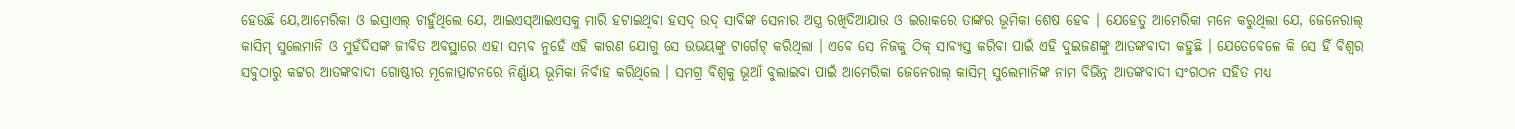ହେଉଛି ଯେ,ଆମେରିକା ଓ ଇସ୍ରାଏଲ୍ ଚାହୁଁଥିଲେ ଯେ, ଆଇଏସ୍ଆଇଏସକୁ ମାରି ହଟାଇଥିବା ହସଦ୍ ଉଦ୍ ସାବିଙ୍କ ସେନାର ଅସ୍ତ୍ର ରଖିଦିଆଯାଉ ଓ ଇରାକରେ ତାଙ୍କର ଭୂମିକା ଶେଷ ହେବ । ଯେହେତୁ ଆମେରିକା ମନେ କରୁଥିଲା ଯେ, ଜେନେରାଲ୍ କାସିମ୍ ସୁଲେମାନି ଓ ମୁହଁଦିସଙ୍କ ଜୀବିତ ଅବସ୍ଥାରେ ଏହା ସମ୍ଭବ ନୁହେଁ ଏହି କାରଣ ଯୋଗୁ ସେ ଉଭୟଙ୍କୁ ଟାର୍ଗେଟ୍ କରିଥିଲା । ଏବେ ସେ ନିଜକୁ ଠିକ୍ ସାବ୍ୟସ୍ତ କରିବା ପାଇଁ ଏହି ଦୁଇଜଣଙ୍କୁ ଆତଙ୍କବାଦୀ କହୁଛି । ଯେତେବେଳେ କି ସେ ହିଁ ବିଶ୍ୱର ସବୁଠାରୁ କଟ୍ଟର ଆତଙ୍କବାଦୀ ଗୋଷ୍ଠୀର ମୂଳୋତ୍ପାଟନରେ ନିର୍ଣ୍ଣାୟ ଭୂମିକା ନିର୍ବାହ କରିଥିଲେ । ସମଗ୍ର ବିଶ୍ୱକୁ ଭୂଆଁ ବୁଲାଇବା ପାଇଁ ଆମେରିକା ଜେନେରାଲ୍ କାସିମ୍ ସୁଲେମାନିଙ୍କ ନାମ ବିଭିନ୍ନ ଆତଙ୍କବାଦୀ ସଂଗଠନ ସହିତ ମଧ୍ୟ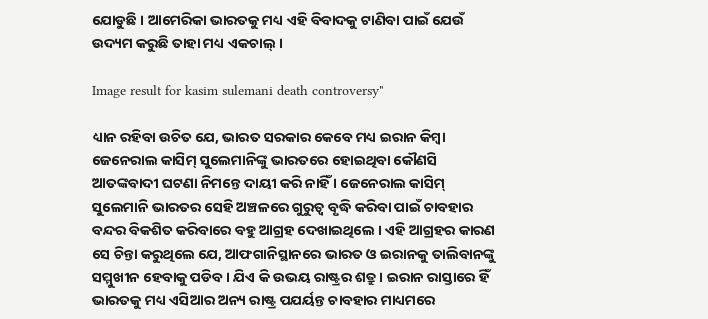ଯୋଡୁଛି । ଆମେରିକା ଭାରତକୁ ମଧ୍ୟ ଏହି ବିବାଦକୁ ଟାଣିବା ପାଇଁ ଯେଉଁ ଉଦ୍ୟମ କରୁଛି ତାହା ମଧ୍ୟ ଏକଚାଲ୍ ।

Image result for kasim sulemani death controversy"

ଧ୍ୟାନ ରହିବା ଉଚିତ ଯେ, ଭାରତ ସରକାର କେବେ ମଧ୍ୟ ଇରାନ କିମ୍ବା ଜେନେରାଲ କାସିମ୍ ସୁଲେମାନିଙ୍କୁ ଭାରତରେ ହୋଇଥିବା କୌଣସି ଆତଙ୍କବାଦୀ ଘଟଣା ନିମନ୍ତେ ଦାୟୀ କରି ନାହିଁ । ଜେନେରାଲ କାସିମ୍ ସୁଲେମାନି ଭାରତର ସେହି ଅଞ୍ଚଳରେ ଗୁରୁତ୍ୱ ବୃଦ୍ଧି କରିବା ପାଇଁ ଚାବହାର ବନ୍ଦର ବିକଶିତ କରିବାରେ ବହୁ ଆଗ୍ରହ ଦେଖାଇଥିଲେ । ଏହି ଆଗ୍ରହର କାରଣ ସେ ଚିନ୍ତା କରୁଥିଲେ ଯେ, ଆଫଗାନିସ୍ଥାନରେ ଭାରତ ଓ ଇରାନକୁ ତାଲିବାନଙ୍କୁ ସମ୍ମୁଖୀନ ହେବାକୁ ପଡିବ । ଯିଏ କି ଉଭୟ ରାଷ୍ଟ୍ରର ଶତ୍ରୁ । ଇରାନ ରାସ୍ତାରେ ହିଁ ଭାରତକୁ ମଧ୍ୟ ଏସିଆର ଅନ୍ୟ ରାଷ୍ଟ୍ର ପଯର୍ୟନ୍ତ ଚାବହାର ମାଧ୍ୟମରେ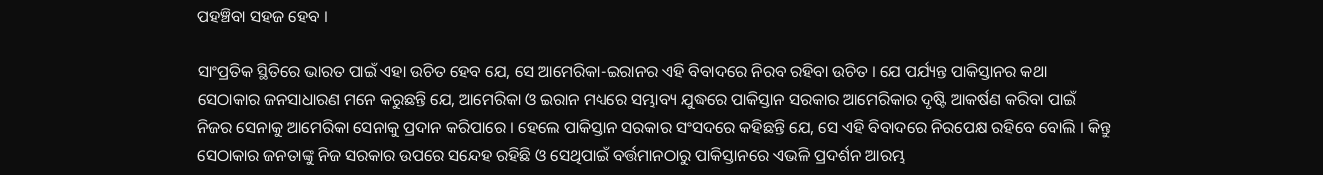ପହଞ୍ଚିବା ସହଜ ହେବ ।

ସାଂପ୍ରତିକ ସ୍ଥିତିରେ ଭାରତ ପାଇଁ ଏହା ଉଚିତ ହେବ ଯେ, ସେ ଆମେରିକା-ଇରାନର ଏହି ବିବାଦରେ ନିରବ ରହିବା ଉଚିତ । ଯେ ପର୍ଯ୍ୟନ୍ତ ପାକିସ୍ତାନର କଥା ସେଠାକାର ଜନସାଧାରଣ ମନେ କରୁଛନ୍ତି ଯେ, ଆମେରିକା ଓ ଇରାନ ମଧ୍ୟରେ ସମ୍ଭାବ୍ୟ ଯୁଦ୍ଧରେ ପାକିସ୍ତାନ ସରକାର ଆମେରିକାର ଦୃଷ୍ଟି ଆକର୍ଷଣ କରିବା ପାଇଁ ନିଜର ସେନାକୁ ଆମେରିକା ସେନାକୁ ପ୍ରଦାନ କରିପାରେ । ହେଲେ ପାକିସ୍ତାନ ସରକାର ସଂସଦରେ କହିଛନ୍ତି ଯେ, ସେ ଏହି ବିବାଦରେ ନିରପେକ୍ଷ ରହିବେ ବୋଲି । କିନ୍ତୁ ସେଠାକାର ଜନତାଙ୍କୁ ନିଜ ସରକାର ଉପରେ ସନ୍ଦେହ ରହିଛି ଓ ସେଥିପାଇଁ ବର୍ତ୍ତମାନଠାରୁ ପାକିସ୍ତାନରେ ଏଭଳି ପ୍ରଦର୍ଶନ ଆରମ୍ଭ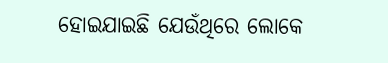ହୋଇଯାଇଛି ଯେଉଁଥିରେ ଲୋକେ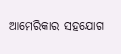ଆମେରିକାର ସହଯୋଗ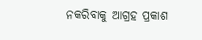ନକରିବାକୁ ଆଗ୍ରହ ପ୍ରକାଶ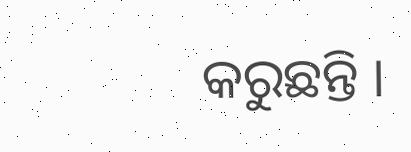କରୁଛନ୍ତି ।